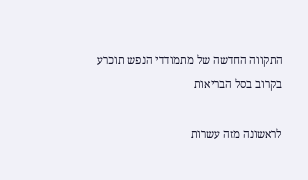התקווה החדשה של מתמודדי הנפש תוכרע בקרוב בסל הבריאות

לראשונה מזה עשרות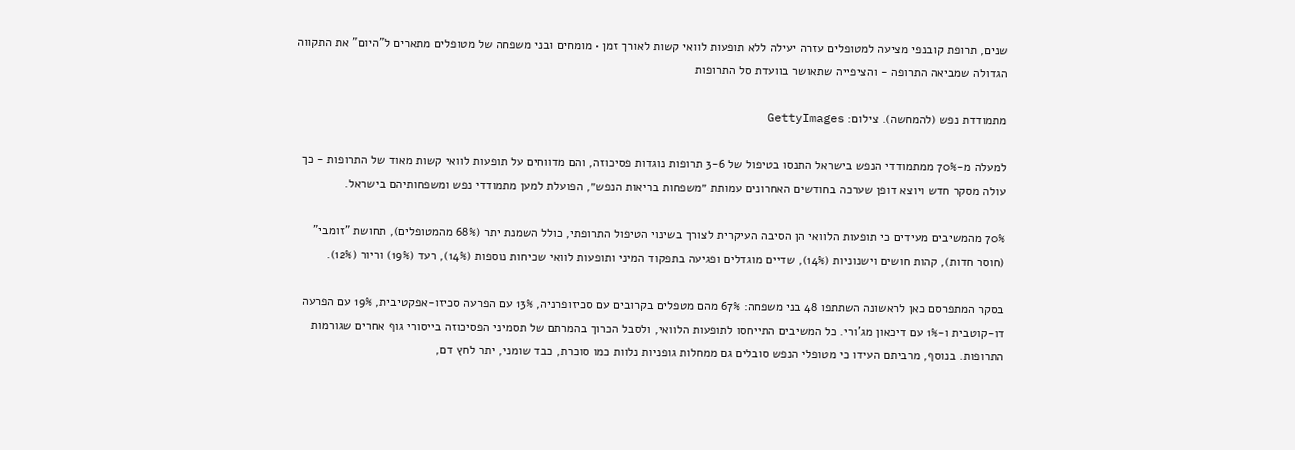שנים, תרופת קובנפי מציעה למטופלים עזרה יעילה ללא תופעות לוואי קשות לאורך זמן • מומחים ובני משפחה של מטופלים מתארים ל"היום" את התקווה הגדולה שמביאה התרופה - והציפייה שתאושר בוועדת סל התרופות

מתמודדת נפש (להמחשה). צילום: GettyImages

למעלה מ-70% ממתמודדי הנפש בישראל התנסו בטיפול של 3-6 תרופות נוגדות פסיכוזה, והם מדווחים על תופעות לוואי קשות מאוד של התרופות - כך עולה מסקר חדש ויוצא דופן שערכה בחודשים האחרונים עמותת ״משפחות בריאות הנפש״, הפועלת למען מתמודדי נפש ומשפחותיהם בישראל.

70% מהמשיבים מעידים כי תופעות הלוואי הן הסיבה העיקרית לצורך בשינוי הטיפול התרופתי, כולל השמנת יתר (68% מהמטופלים), תחושת "זומבי" (חוסר חדות), קהות חושים וישנוניות (14%), שדיים מוגדלים ופגיעה בתפקוד המיני ותופעות לוואי שכיחות נוספות (14%), רעד (19%) וריור (12%).

בסקר המתפרסם כאן לראשונה השתתפו 48 בני משפחה: 67% מהם מטפלים בקרובים עם סכיזופרניה, 13% עם הפרעה סכיזו-אפקטיבית, 19% עם הפרעה דו-קוטבית ו-1% עם דיכאון מג'ורי. כל המשיבים התייחסו לתופעות הלוואי, ולסבל הכרוך בהמרתם של תסמיני הפסיכוזה בייסורי גוף אחרים שגורמות התרופות. בנוסף, מרביתם העידו כי מטופלי הנפש סובלים גם ממחלות גופניות נלוות כמו סוכרת, כבד שומני, יתר לחץ דם,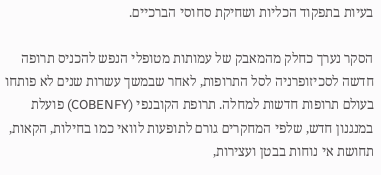בעיות בתפקוד הכליות ושחיקת סחוסי הברכיים.

הסקר נערך כחלק מהמאבק של עמותות מטופלי הנפש להכניס תרופה חדשה לסכיזופרניה לסל התרופות, לאחר שבמשך עשרות שנים לא פותחו בעולם תרופות חדשות למחלה. תרופת הקובנפי (COBENFY) פועלת במנגנון חדש, שלפי המחקרים גורם לתופעות לוואי כמו בחילות, הקאות, תחושת אי נוחות בבטן ועצירות,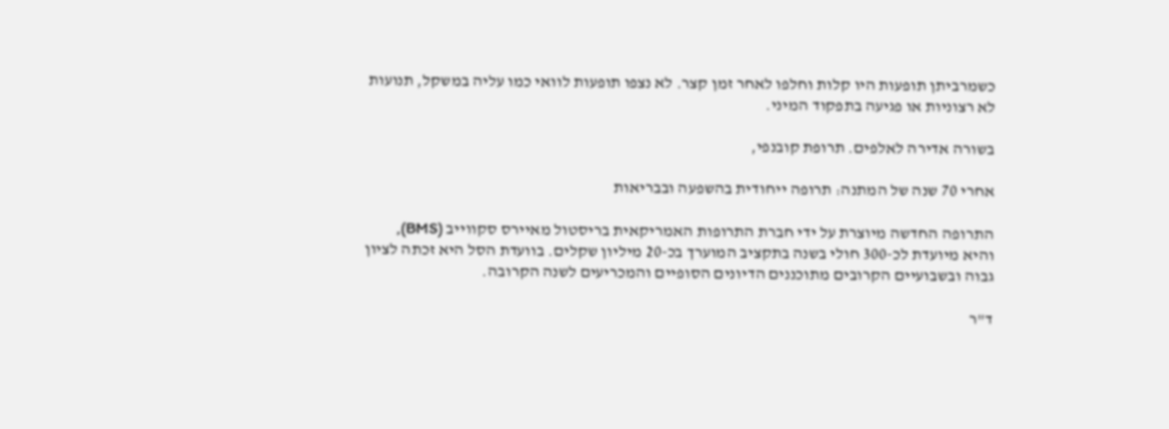כשמרביתן תופעות היו קלות וחלפו לאחר זמן קצר. לא נצפו תופעות לוואי כמו עליה במשקל, תנועות לא רצוניות או פגיעה בתפקוד המיני.

בשורה אדירה לאלפים. תרופת קובנפי,

אחרי 70 שנה של המתנה: תרופה ייחודית בהשפעה ובבריאות

התרופה החדשה מיוצרת על ידי חברת התרופות האמריקאית בריסטול מאיירס סקווייב (BMS), והיא מיועדת לכ-300 חולי בשנה בתקציב המוערך בכ-20 מיליון שקלים. בוועדת הסל היא זכתה לציון גבוה ובשבועיים הקרובים מתוכננים הדיונים הסופיים והמכריעים לשנה הקרובה.

ד"ר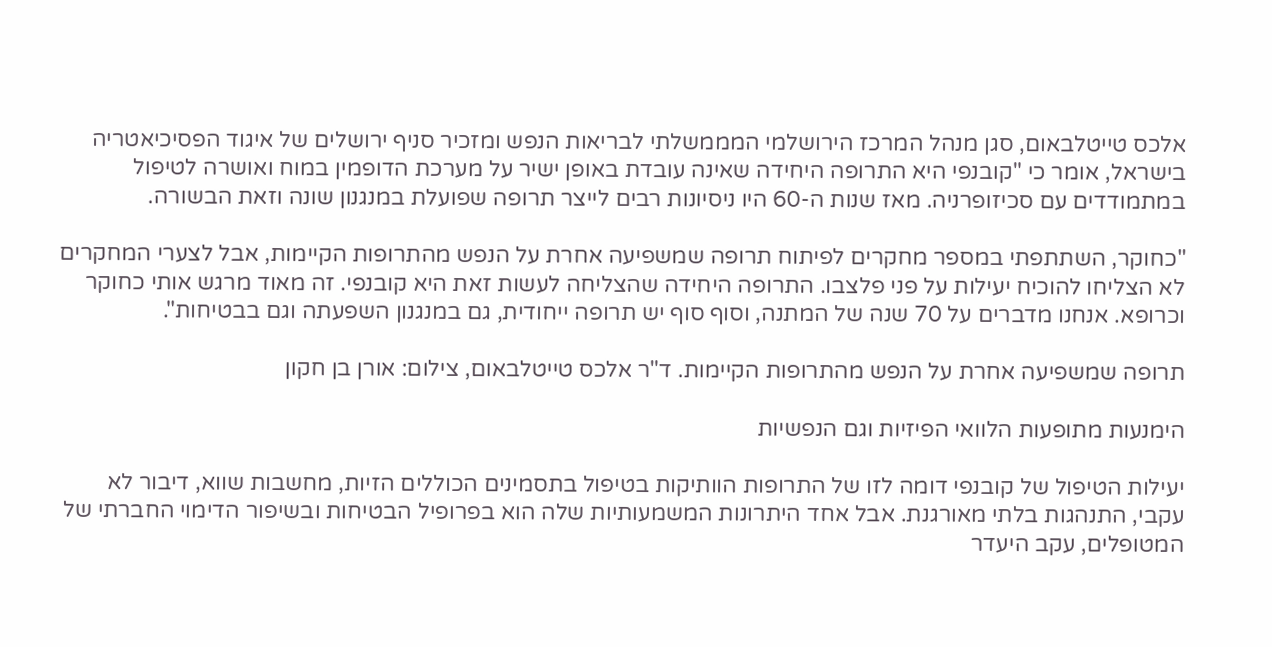אלכס טייטלבאום, סגן מנהל המרכז הירושלמי המממשלתי לבריאות הנפש ומזכיר סניף ירושלים של איגוד הפסיכיאטריה בישראל, אומר כי "קובנפי היא התרופה היחידה שאינה עובדת באופן ישיר על מערכת הדופמין במוח ואושרה לטיפול במתמודדים עם סכיזופרניה. מאז שנות ה-60 היו ניסיונות רבים לייצר תרופה שפועלת במנגנון שונה וזאת הבשורה.

"כחוקר, השתתפתי במספר מחקרים לפיתוח תרופה שמשפיעה אחרת על הנפש מהתרופות הקיימות, אבל לצערי המחקרים לא הצליחו להוכיח יעילות על פני פלצבו. התרופה היחידה שהצליחה לעשות זאת היא קובנפי. זה מאוד מרגש אותי כחוקר וכרופא. אנחנו מדברים על 70 שנה של המתנה, וסוף סוף יש תרופה ייחודית, גם במנגנון השפעתה וגם בבטיחות".

תרופה שמשפיעה אחרת על הנפש מהתרופות הקיימות. ד"ר אלכס טייטלבאום, צילום: אורן בן חקון

הימנעות מתופעות הלוואי הפיזיות וגם הנפשיות

יעילות הטיפול של קובנפי דומה לזו של התרופות הוותיקות בטיפול בתסמינים הכוללים הזיות, מחשבות שווא, דיבור לא עקבי, התנהגות בלתי מאורגנת. אבל אחד היתרונות המשמעותיות שלה הוא בפרופיל הבטיחות ובשיפור הדימוי החברתי של המטופלים, עקב היעדר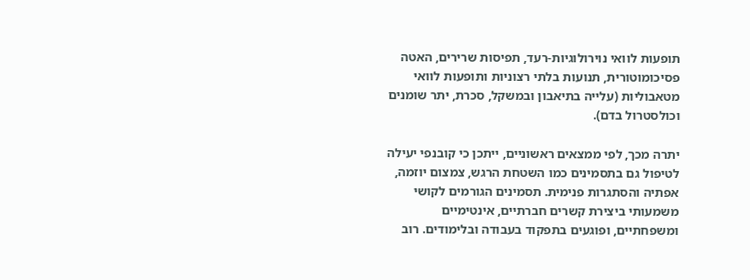תופעות לוואי נוירולוגיות-רעד, תפיסות שרירים, האטה פסיכומוטורית, תנועות בלתי רצוניות ותופעות לוואי מטאבוליות (עלייה בתיאבון ובמשקל, סכרת, יתר שומנים וכולסטרול בדם).

יתרה מכך, לפי ממצאים ראשוניים, ייתכן כי קובנפי יעילה לטיפול גם בתסמינים כמו השטחת הרגש, צמצום יוזמה, אפתיה והסתגרות פנימית. תסמינים הגורמים לקושי משמעותי ביצירת קשרים חברתיים, אינטימיים ומשפחתיים, ופוגעים בתפקוד בעבודה ובלימודים. רוב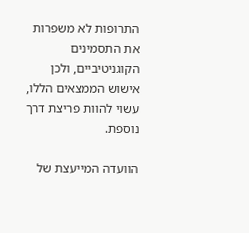התרופות לא משפרות את התסמינים הקוגניטיביים, ולכן אישוש הממצאים הללו, עשוי להוות פריצת דרך נוספת.

הוועדה המייעצת של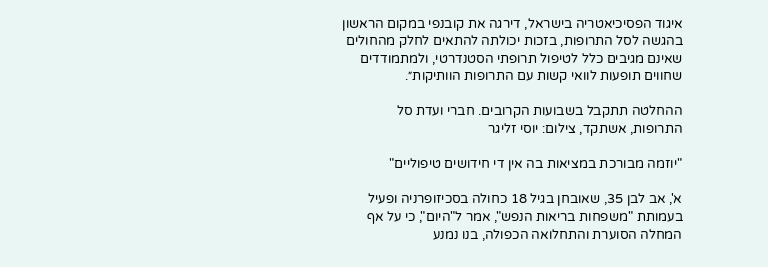איגוד הפסיכיאטריה בישראל, דירגה את קובנפי במקום הראשון בהגשה לסל התרופות, בזכות יכולתה להתאים לחלק מהחולים שאינם מגיבים כלל לטיפול תרופתי הסטנדרטי, ולמתמודדים שחווים תופעות לוואי קשות עם התרופות הוותיקות״.

ההחלטה תתקבל בשבועות הקרובים. חברי ועדת סל התרופות, אשתקד, צילום: יוסי זליגר

"יוזמה מבורכת במציאות בה אין די חידושים טיפוליים"

א', אב לבן 35, שאובחן בגיל 18 כחולה בסכיזופרניה ופעיל בעמותת "משפחות בריאות הנפש", אמר ל"היום", כי על אף המחלה הסוערת והתחלואה הכפולה, בנו נמנע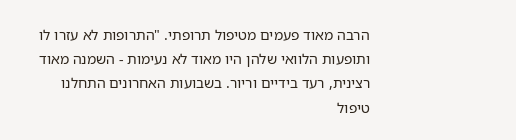הרבה מאוד פעמים מטיפול תרופתי. "התרופות לא עזרו לו ותופעות הלוואי שלהן היו מאוד לא נעימות - השמנה מאוד רצינית, רעד בידיים וריור. בשבועות האחרונים התחלנו טיפול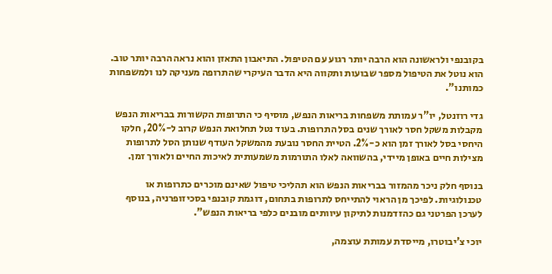בקובנפי ולראשונה הוא הרבה יותר רגוע עם הטיפול. התיאבון התאזן והוא נראה הרבה יותר טוב. הוא נוטל את הטיפול מספר שבועות ותקווה היא הדבר העיקרי שהתרופה מעניקה לנו ולמשפחות כמותנו".

גדי רוזנטל, יו"ר עמותת משפחות בריאות הנפש, מוסיף כי התרופות הקשורות בבריאות הנפש מקבלות משקל חסר לאורך שנים בסל התרופות. בעוד נטל תחלואת הנפש קרוב ל-20%, חלקו היחסי בסל לאורך זמן הוא כ-2%. הטיית החסר נובעת מהמשקל העודף שנותן הסל לתרופות מצילות חיים באופן מיידי, בהשוואה לאלו התורמות משמעותית לאיכות החיים ולאורך זמן.

בנוסף חלק ניכר מהמזור בבריאות הנפש הוא תהליכי טיפול שאינם מוכרים כתרופות או טכנולוגיות. לפיכך מן הראוי להתייחס לתרופות בתחום, דוגמת קובנפי בסכיזופרניה, בנוסף לערכן הפרטני גם כהזדמנות לתיקון עיוותים מובנים כלפי בריאות הנפש".

יוכי צ'יבוטרו, מייסדת עמותת עוצמה,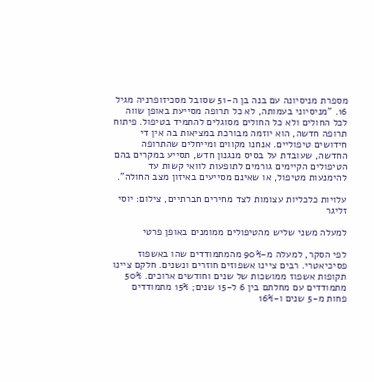מספרת מניסיונה עם בנה בן ה-51 שסובל מסכיזופרניה מגיל 16. "מניסיוני בעמותה, לא כל תרופה מסייעת באופן שווה לכל החולים ולא כל החולים מסוגלים להתמיד בטיפול. פיתוח תרופה חדשה, הוא יוזמה מבורכת במציאות בה אין די חידושים טיפוליים. אנחנו מקווים ומייחלים שהתרופה החדשה, שעובדת על בסיס מנגנון חדש, תסייע במקרים בהם הטיפולים הקיימים גורמים לתופעות לוואי קשות עד להימנעות מטיפול, או שאינם מסייעים באיזון מצב החולה".

עלויות כלכליות עצומות לצד מחירים חברתיים, צילום: יוסי זליגר

למעלה משני שליש מהטיפולים ממומנים באופן פרטי

לפי הסקר, למעלה מ-90% מהמתמודדים שהו באשפוז פסיכיאטרי. רבים ציינו אשפוזים חוזרים ונשנים. חלקם ציינו תקופות אשפוז ממושכות של שנים וחודשים ארוכים. 50% מתמודדים עם מחלתם בין 6 ל-15 שנים; 15% מתמודדים פחות מ-5 שנים ו-16%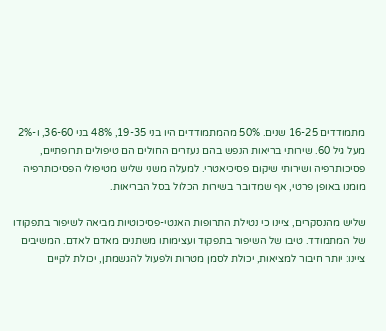מתמודדים 16-25 שנים. 50% מהמתמודדים היו בני 19-35, 48% בני 36-60, ו-2% מעל גיל 60. שירותי בריאות הנפש בהם נעזרים החולים הם טיפולים תרופתיים, פסיכותרפיה ושירותי שיקום פסיכיאטרי. למעלה משני שליש מטיפולי הפסיכותרפיה מומנו באופן פרטי, אף שמדובר בשירות הכלול בסל הבריאות.

שליש מהנסקרים, ציינו כי נטילת התרופות האנטי-פסיכוטיות מביאה לשיפור בתפקודו של המתמודד. טיבו של השיפור בתפקוד ועצימותו משתנים מאדם לאדם. המשיבים ציינו: יותר חיבור למציאות, יכולת לסמן מטרות ולפעול להגשמתן, יכולת לקיים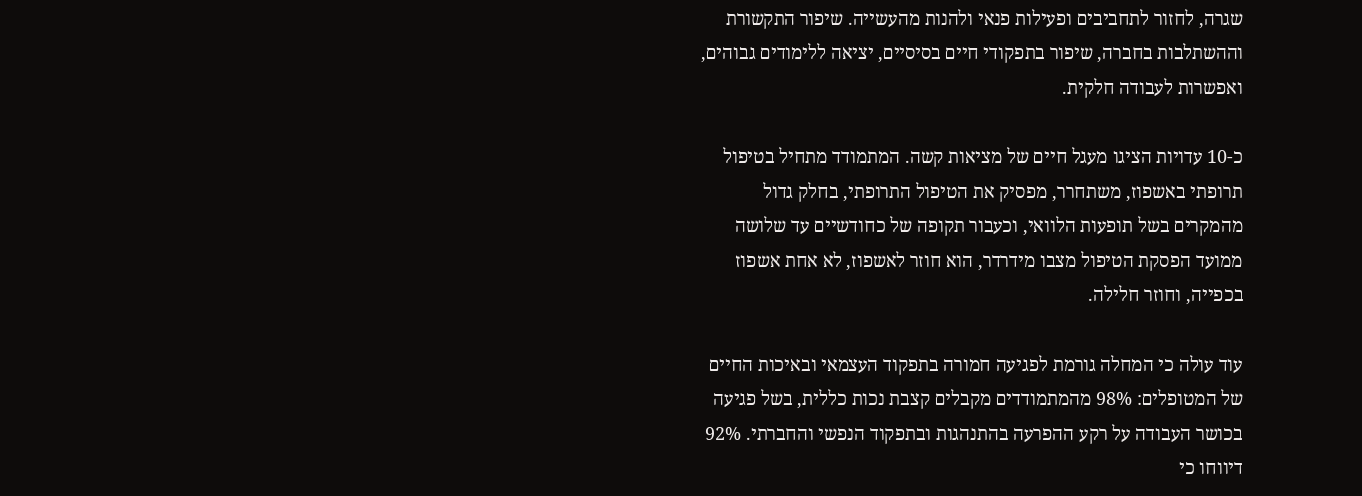שגרה, לחזור לתחביבים ופעילות פנאי ולהנות מהעשייה. שיפור התקשורת וההשתלבות בחברה, שיפור בתפקודי חיים בסיסיים, יציאה ללימודים גבוהים, ואפשרות לעבודה חלקית.

כ-10 עדויות הציגו מעגל חיים של מציאות קשה. המתמודד מתחיל בטיפול תרופתי באשפוז, משתחרר, מפסיק את הטיפול התרופתי, בחלק גדול מהמקרים בשל תופעות הלוואי, וכעבור תקופה של כחודשיים עד שלושה ממועד הפסקת הטיפול מצבו מידרדר, הוא חוזר לאשפוז, לא אחת אשפוז בכפייה, וחוזר חלילה.

עוד עולה כי המחלה גורמת לפגיעה חמורה בתפקוד העצמאי ובאיכות החיים של המטופלים: 98% מהמתמודדים מקבלים קצבת נכות כללית, בשל פגיעה בכושר העבודה על רקע ההפרעה בהתנהגות ובתפקוד הנפשי והחברתי. 92% דיווחו כי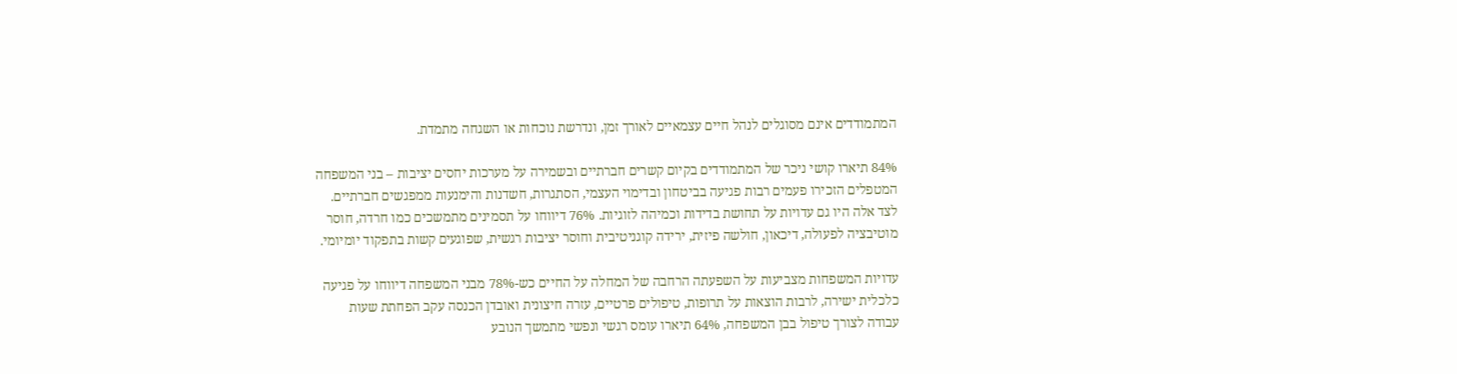המתמודדים אינם מסוגלים לנהל חיים עצמאיים לאורך זמן, ונדרשת נוכחות או השגחה מתמדת.

84% תיארו קושי ניכר של המתמודדים בקיום קשרים חברתיים ובשמירה על מערכות יחסים יציבות – בני המשפחה המטפלים הזכירו פעמים רבות פגיעה בביטחון ובדימוי העצמי, הסתגרות, חשדנות והימנעות ממפגשים חברתיים. לצד אלה היו גם עדויות על תחושת בדידות וכמיהה לזוגיות. 76% דיווחו על תסמינים מתמשכים כמו חרדה, חוסר מוטיבציה לפעולה, דיכאון, חולשה פיזית, ירידה קוגניטיבית וחוסר יציבות רגשית, שפוגעים קשות בתפקוד יומיומי.

עדויות המשפחות מצביעות על השפעתה הרחבה של המחלה על החיים כש-78% מבני המשפחה דיווחו על פגיעה כלכלית ישירה, לרבות הוצאות על תרופות, טיפולים פרטיים, עזרה חיצונית ואובדן הכנסה עקב הפחתת שעות עבודה לצורך טיפול בבן המשפחה, 64% תיארו עומס רגשי ונפשי מתמשך הנובע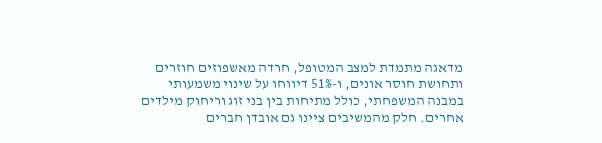מדאגה מתמדת למצב המטופל, חרדה מאשפוזים חוזרים ותחושת חוסר אונים, ו-51% דיווחו על שינוי משמעותי במבנה המשפחתי, כולל מתיחות בין בני זוג וריחוק מילדים אחרים. חלק מהמשיבים ציינו גם אובדן חברים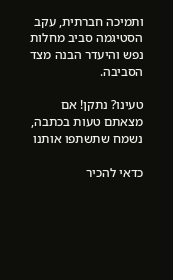ותמיכה חברתית, עקב הסטיגמה סביב מחלות נפש והיעדר הבנה מצד הסביבה.

טעינו? נתקן! אם מצאתם טעות בכתבה, נשמח שתשתפו אותנו

כדאי להכיר